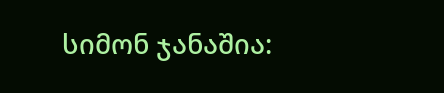სიმონ ჯანაშია: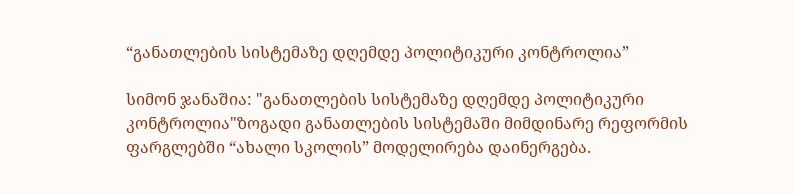“განათლების სისტემაზე დღემდე პოლიტიკური კონტროლია”

სიმონ ჯანაშია: "განათლების სისტემაზე დღემდე პოლიტიკური კონტროლია"ზოგადი განათლების სისტემაში მიმდინარე რეფორმის ფარგლებში “ახალი სკოლის” მოდელირება დაინერგება.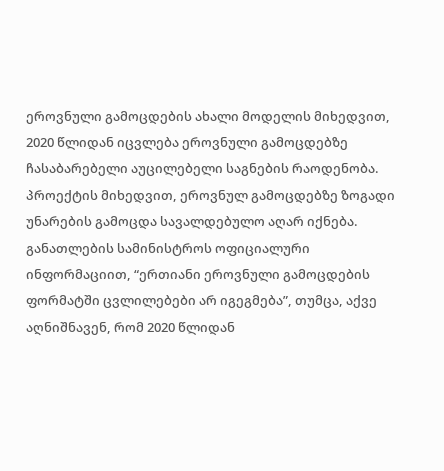ეროვნული გამოცდების ახალი მოდელის მიხედვით, 2020 წლიდან იცვლება ეროვნული გამოცდებზე ჩასაბარებელი აუცილებელი საგნების რაოდენობა. პროექტის მიხედვით, ეროვნულ გამოცდებზე ზოგადი უნარების გამოცდა სავალდებულო აღარ იქნება. განათლების სამინისტროს ოფიციალური ინფორმაციით, “ერთიანი ეროვნული გამოცდების ფორმატში ცვლილებები არ იგეგმება”, თუმცა, აქვე აღნიშნავენ, რომ 2020 წლიდან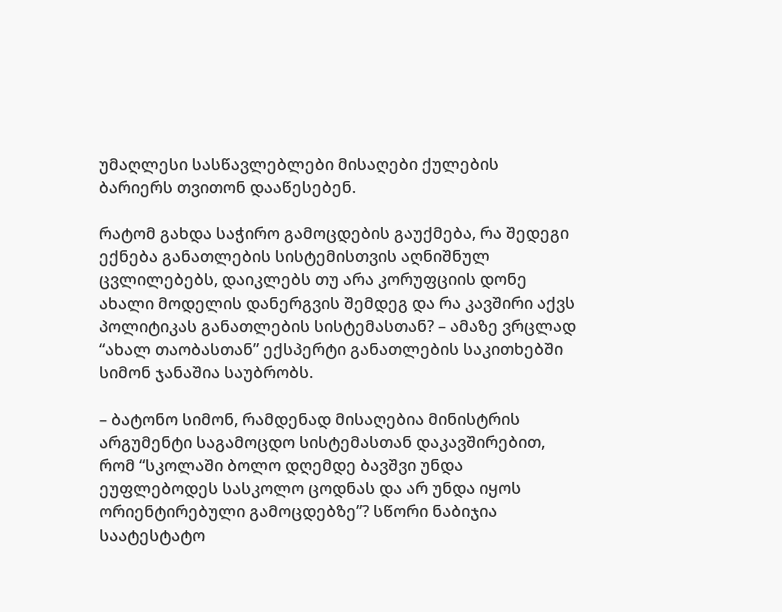უმაღლესი სასწავლებლები მისაღები ქულების ბარიერს თვითონ დააწესებენ.

რატომ გახდა საჭირო გამოცდების გაუქმება, რა შედეგი ექნება განათლების სისტემისთვის აღნიშნულ ცვლილებებს, დაიკლებს თუ არა კორუფციის დონე ახალი მოდელის დანერგვის შემდეგ და რა კავშირი აქვს პოლიტიკას განათლების სისტემასთან? – ამაზე ვრცლად “ახალ თაობასთან” ექსპერტი განათლების საკითხებში სიმონ ჯანაშია საუბრობს.

– ბატონო სიმონ, რამდენად მისაღებია მინისტრის არგუმენტი საგამოცდო სისტემასთან დაკავშირებით, რომ “სკოლაში ბოლო დღემდე ბავშვი უნდა ეუფლებოდეს სასკოლო ცოდნას და არ უნდა იყოს ორიენტირებული გამოცდებზე”? სწორი ნაბიჯია საატესტატო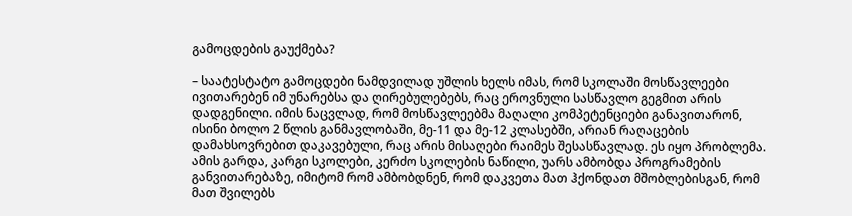გამოცდების გაუქმება?

– საატესტატო გამოცდები ნამდვილად უშლის ხელს იმას, რომ სკოლაში მოსწავლეები ივითარებენ იმ უნარებსა და ღირებულებებს, რაც ეროვნული სასწავლო გეგმით არის დადგენილი. იმის ნაცვლად, რომ მოსწავლეებმა მაღალი კომპეტენციები განავითარონ, ისინი ბოლო 2 წლის განმავლობაში, მე-11 და მე-12 კლასებში, არიან რაღაცების დამახსოვრებით დაკავებული, რაც არის მისაღები რაიმეს შესასწავლად. ეს იყო პრობლემა. ამის გარდა, კარგი სკოლები, კერძო სკოლების ნაწილი, უარს ამბობდა პროგრამების განვითარებაზე, იმიტომ რომ ამბობდნენ, რომ დაკვეთა მათ ჰქონდათ მშობლებისგან, რომ მათ შვილებს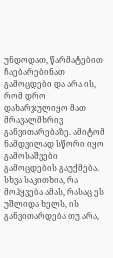უნდოდათ, წარმატებით ჩაებარებინათ გამოცდები და არა ის, რომ დრო დახარჯულიყო მათ მრავალმხრივ განვითარებაზე. ამიტომ ნამდვილად სწორი იყო გამოსაშვები გამოცდების გაუქმება. სხვა საკითხია, რა მოჰყვება ამას, რასაც ეს უშლიდა ხელს, ის განვითარდება თუ არა,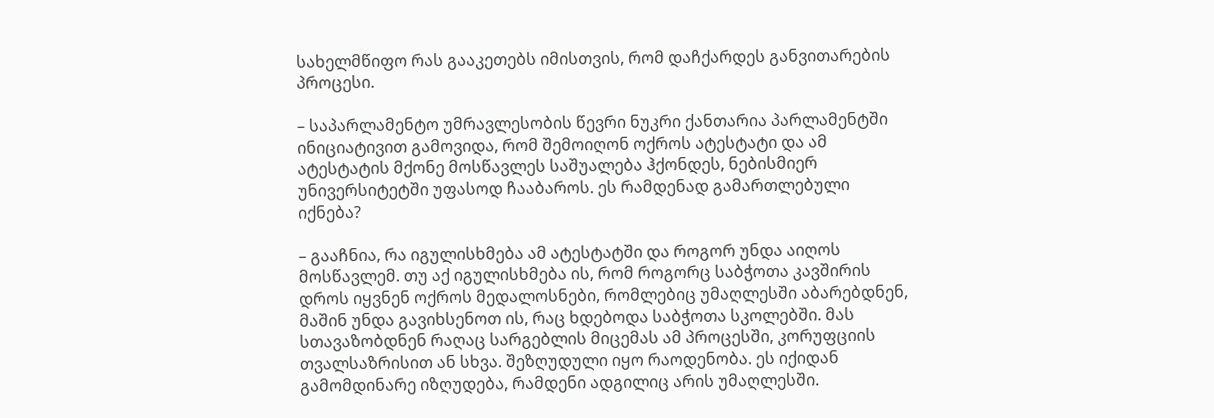სახელმწიფო რას გააკეთებს იმისთვის, რომ დაჩქარდეს განვითარების პროცესი.

– საპარლამენტო უმრავლესობის წევრი ნუკრი ქანთარია პარლამენტში ინიციატივით გამოვიდა, რომ შემოიღონ ოქროს ატესტატი და ამ ატესტატის მქონე მოსწავლეს საშუალება ჰქონდეს, ნებისმიერ უნივერსიტეტში უფასოდ ჩააბაროს. ეს რამდენად გამართლებული იქნება?

– გააჩნია, რა იგულისხმება ამ ატესტატში და როგორ უნდა აიღოს მოსწავლემ. თუ აქ იგულისხმება ის, რომ როგორც საბჭოთა კავშირის დროს იყვნენ ოქროს მედალოსნები, რომლებიც უმაღლესში აბარებდნენ, მაშინ უნდა გავიხსენოთ ის, რაც ხდებოდა საბჭოთა სკოლებში. მას სთავაზობდნენ რაღაც სარგებლის მიცემას ამ პროცესში, კორუფციის თვალსაზრისით ან სხვა. შეზღუდული იყო რაოდენობა. ეს იქიდან გამომდინარე იზღუდება, რამდენი ადგილიც არის უმაღლესში.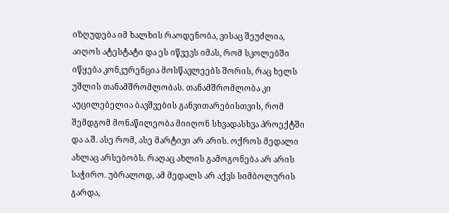იზღუდება იმ ხალხის რაოდენობა, ვისაც შეუძლია, აიღოს ატესტატი და ეს იწვევს იმას, რომ სკოლებში იწყება კონკურენცია მოსწავლეებს შორის, რაც ხელს უშლის თანამშრომლობას. თანამშრომლობა კი აუცილებელია ბავშვების განვითარებისთვის, რომ შემდგომ მონაწილეობა მიიღონ სხვადასხვა პროექტში და ა.შ. ასე რომ, ასე მარტივი არ არის. ოქროს მედალი ახლაც არსებობს. რაღაც ახლის გამოგონება არ არის საჭირო. უბრალოდ, ამ მედალს არ აქვს სიმბოლურის გარდა,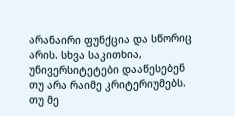არანაირი ფუნქცია და სწორიც არის. სხვა საკითხია, უნივერსიტეტები დააწესებენ თუ არა რაიმე კრიტერიუმებს. თუ მე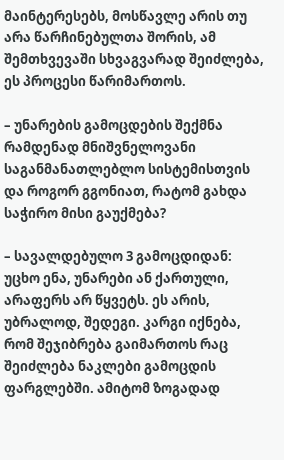მაინტერესებს, მოსწავლე არის თუ არა წარჩინებულთა შორის, ამ შემთხვევაში სხვაგვარად შეიძლება, ეს პროცესი წარიმართოს.

– უნარების გამოცდების შექმნა რამდენად მნიშვნელოვანი საგანმანათლებლო სისტემისთვის და როგორ გგონიათ, რატომ გახდა საჭირო მისი გაუქმება?

– სავალდებულო 3 გამოცდიდან: უცხო ენა, უნარები ან ქართული, არაფერს არ წყვეტს. ეს არის, უბრალოდ, შედეგი. კარგი იქნება, რომ შეჯიბრება გაიმართოს რაც შეიძლება ნაკლები გამოცდის ფარგლებში. ამიტომ ზოგადად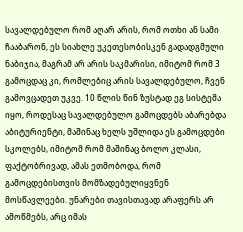სავალდებულო რომ აღარ არის, რომ ოთხი ან სამი ჩააბარონ, ეს სიახლე უკეთესობისკენ გადადგმული ნაბიჯია, მაგრამ არ არის საკმარისი, იმიტომ რომ 3 გამოცდაც კი, რომლებიც არის სავალდებულო, ჩვენ გამოვცადეთ უკვე. 10 წლის წინ ზუსტად ეგ სისტემა იყო, როდესაც სავალდებულო გამოცდებს აბარებდა აბიტურიენტი, მაშინაც ხელს უშლიდა ეს გამოცდები სკოლებს, იმიტომ რომ მაშინაც ბოლო კლასი, ფაქტობრივად, ამას ეთმობოდა, რომ გამოცდებისთვის მომზადებულიყვნენ მოსწავლეები. უნარები თავისთავად არაფერს არ ამოწმებს, არც იმას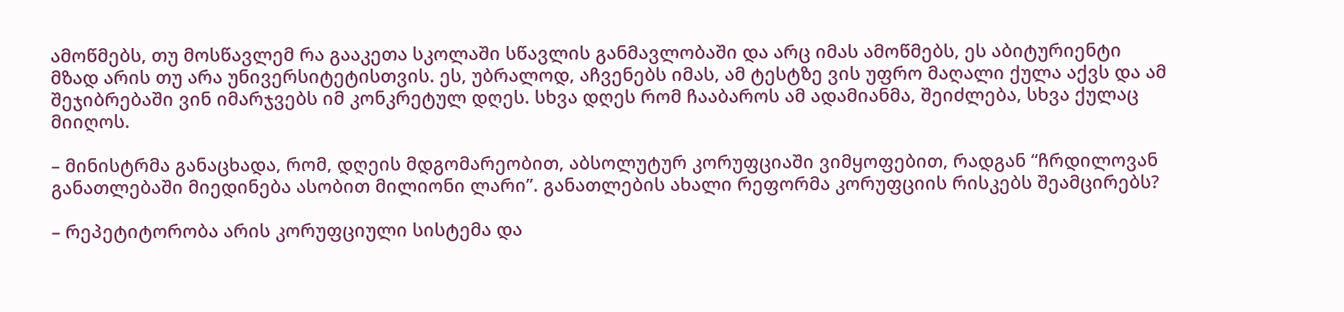ამოწმებს, თუ მოსწავლემ რა გააკეთა სკოლაში სწავლის განმავლობაში და არც იმას ამოწმებს, ეს აბიტურიენტი მზად არის თუ არა უნივერსიტეტისთვის. ეს, უბრალოდ, აჩვენებს იმას, ამ ტესტზე ვის უფრო მაღალი ქულა აქვს და ამ შეჯიბრებაში ვინ იმარჯვებს იმ კონკრეტულ დღეს. სხვა დღეს რომ ჩააბაროს ამ ადამიანმა, შეიძლება, სხვა ქულაც მიიღოს.

– მინისტრმა განაცხადა, რომ, დღეის მდგომარეობით, აბსოლუტურ კორუფციაში ვიმყოფებით, რადგან “ჩრდილოვან განათლებაში მიედინება ასობით მილიონი ლარი”. განათლების ახალი რეფორმა კორუფციის რისკებს შეამცირებს?

– რეპეტიტორობა არის კორუფციული სისტემა და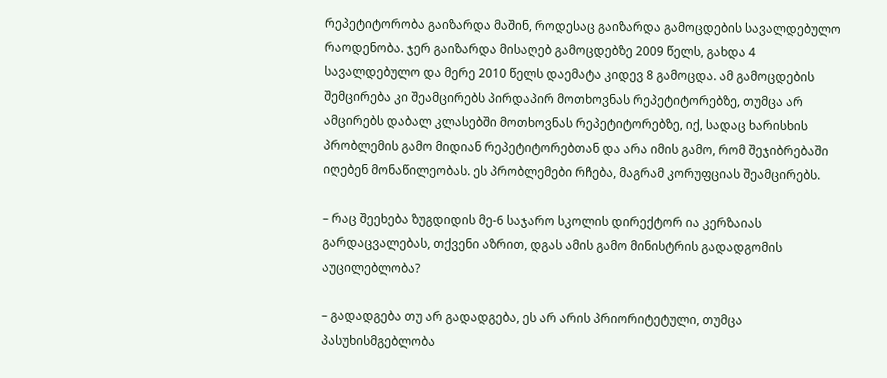რეპეტიტორობა გაიზარდა მაშინ, როდესაც გაიზარდა გამოცდების სავალდებულო რაოდენობა. ჯერ გაიზარდა მისაღებ გამოცდებზე 2009 წელს, გახდა 4 სავალდებულო და მერე 2010 წელს დაემატა კიდევ 8 გამოცდა. ამ გამოცდების შემცირება კი შეამცირებს პირდაპირ მოთხოვნას რეპეტიტორებზე, თუმცა არ ამცირებს დაბალ კლასებში მოთხოვნას რეპეტიტორებზე, იქ, სადაც ხარისხის პრობლემის გამო მიდიან რეპეტიტორებთან და არა იმის გამო, რომ შეჯიბრებაში იღებენ მონაწილეობას. ეს პრობლემები რჩება, მაგრამ კორუფციას შეამცირებს.

– რაც შეეხება ზუგდიდის მე-6 საჯარო სკოლის დირექტორ ია კერზაიას გარდაცვალებას, თქვენი აზრით, დგას ამის გამო მინისტრის გადადგომის აუცილებლობა?

– გადადგება თუ არ გადადგება, ეს არ არის პრიორიტეტული, თუმცა პასუხისმგებლობა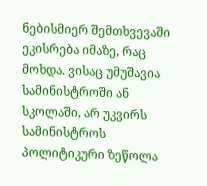ნებისმიერ შემთხვევაში ეკისრება იმაზე, რაც მოხდა. ვისაც უმუშავია სამინისტროში ან სკოლაში, არ უკვირს სამინისტროს პოლიტიკური ზეწოლა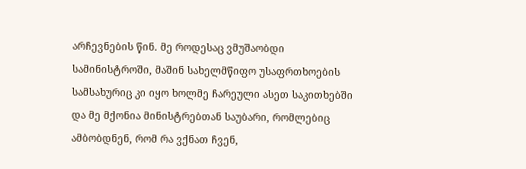არჩევნების წინ. მე როდესაც ვმუშაობდი სამინისტროში, მაშინ სახელმწიფო უსაფრთხოების სამსახურიც კი იყო ხოლმე ჩარეული ასეთ საკითხებში და მე მქონია მინისტრებთან საუბარი, რომლებიც ამბობდნენ, რომ რა ვქნათ ჩვენ,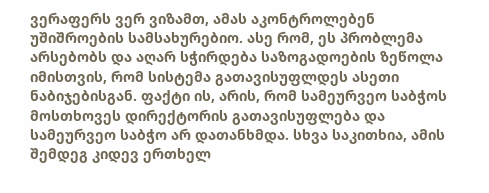ვერაფერს ვერ ვიზამთ, ამას აკონტროლებენ უშიშროების სამსახურებიო. ასე რომ, ეს პრობლემა არსებობს და აღარ სჭირდება საზოგადოების ზეწოლა იმისთვის, რომ სისტემა გათავისუფლდეს ასეთი ნაბიჯებისგან. ფაქტი ის, არის, რომ სამეურვეო საბჭოს მოსთხოვეს დირექტორის გათავისუფლება და სამეურვეო საბჭო არ დათანხმდა. სხვა საკითხია, ამის შემდეგ კიდევ ერთხელ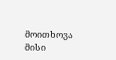მოითხოვა მისი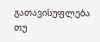გათავისუფლება თუ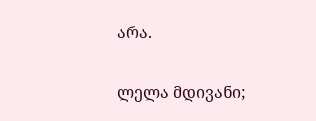არა.

ლელა მდივანი;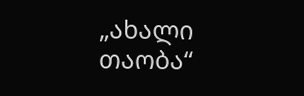„ახალი თაობა“